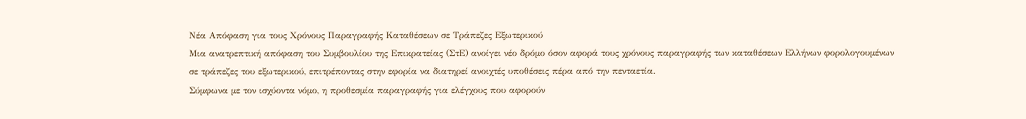Νέα Απόφαση για τους Χρόνους Παραγραφής Καταθέσεων σε Τράπεζες Εξωτερικού
Μια ανατρεπτική απόφαση του Συμβουλίου της Επικρατείας (ΣτΕ) ανοίγει νέο δρόμο όσον αφορά τους χρόνους παραγραφής των καταθέσεων Ελλήνων φορολογουμένων σε τράπεζες του εξωτερικού, επιτρέποντας στην εφορία να διατηρεί ανοιχτές υποθέσεις πέρα από την πενταετία.
Σύμφωνα με τον ισχύοντα νόμο, η προθεσμία παραγραφής για ελέγχους που αφορούν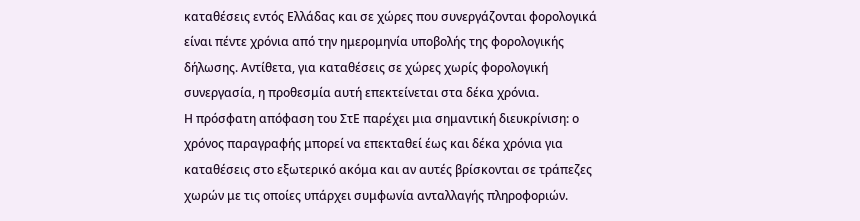καταθέσεις εντός Ελλάδας και σε χώρες που συνεργάζονται φορολογικά είναι πέντε χρόνια από την ημερομηνία υποβολής της φορολογικής δήλωσης. Αντίθετα, για καταθέσεις σε χώρες χωρίς φορολογική συνεργασία, η προθεσμία αυτή επεκτείνεται στα δέκα χρόνια.
Η πρόσφατη απόφαση του ΣτΕ παρέχει μια σημαντική διευκρίνιση: ο χρόνος παραγραφής μπορεί να επεκταθεί έως και δέκα χρόνια για καταθέσεις στο εξωτερικό ακόμα και αν αυτές βρίσκονται σε τράπεζες χωρών με τις οποίες υπάρχει συμφωνία ανταλλαγής πληροφοριών.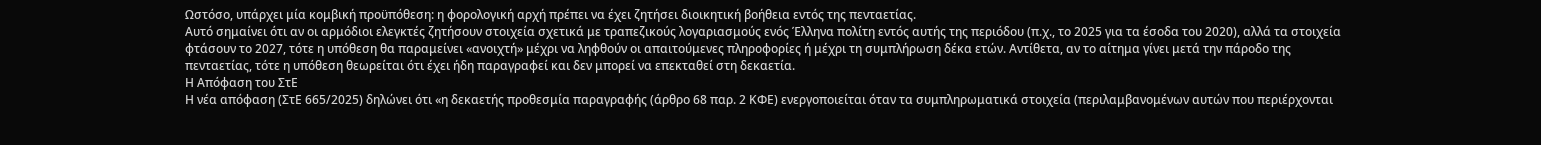Ωστόσο, υπάρχει μία κομβική προϋπόθεση: η φορολογική αρχή πρέπει να έχει ζητήσει διοικητική βοήθεια εντός της πενταετίας.
Αυτό σημαίνει ότι αν οι αρμόδιοι ελεγκτές ζητήσουν στοιχεία σχετικά με τραπεζικούς λογαριασμούς ενός Έλληνα πολίτη εντός αυτής της περιόδου (π.χ., το 2025 για τα έσοδα του 2020), αλλά τα στοιχεία φτάσουν το 2027, τότε η υπόθεση θα παραμείνει «ανοιχτή» μέχρι να ληφθούν οι απαιτούμενες πληροφορίες ή μέχρι τη συμπλήρωση δέκα ετών. Αντίθετα, αν το αίτημα γίνει μετά την πάροδο της πενταετίας, τότε η υπόθεση θεωρείται ότι έχει ήδη παραγραφεί και δεν μπορεί να επεκταθεί στη δεκαετία.
Η Απόφαση του ΣτΕ
Η νέα απόφαση (ΣτΕ 665/2025) δηλώνει ότι «η δεκαετής προθεσμία παραγραφής (άρθρο 68 παρ. 2 ΚΦΕ) ενεργοποιείται όταν τα συμπληρωματικά στοιχεία (περιλαμβανομένων αυτών που περιέρχονται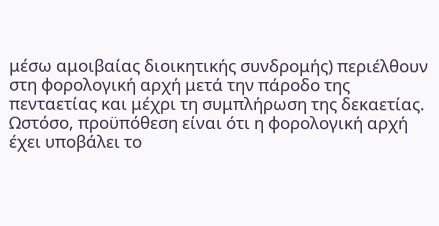μέσω αμοιβαίας διοικητικής συνδρομής) περιέλθουν στη φορολογική αρχή μετά την πάροδο της πενταετίας και μέχρι τη συμπλήρωση της δεκαετίας. Ωστόσο, προϋπόθεση είναι ότι η φορολογική αρχή έχει υποβάλει το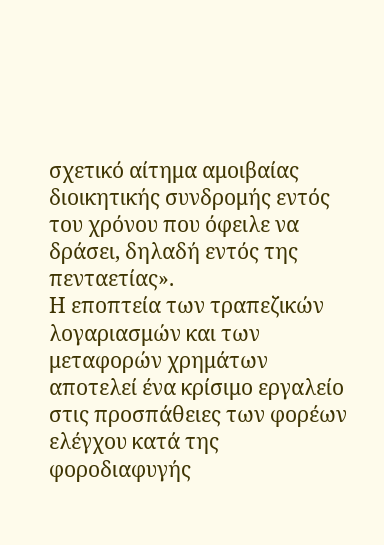σχετικό αίτημα αμοιβαίας διοικητικής συνδρομής εντός του χρόνου που όφειλε να δράσει, δηλαδή εντός της πενταετίας».
Η εποπτεία των τραπεζικών λογαριασμών και των μεταφορών χρημάτων αποτελεί ένα κρίσιμο εργαλείο στις προσπάθειες των φορέων ελέγχου κατά της φοροδιαφυγής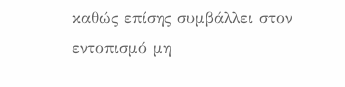καθώς επίσης συμβάλλει στον εντοπισμό μη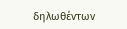δηλωθέντων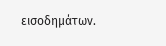εισοδημάτων.